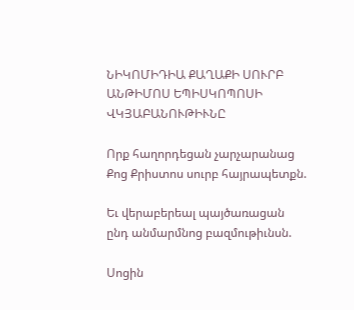ՆԻԿՈՄԻԴԻԱ ՔԱՂԱՔԻ ՍՈՒՐԲ ԱՆԹԻՄՈՍ ԵՊԻՍԿՈՊՈՍԻ ՎԿՅԱԲԱՆՈՒԹԻՒՆԸ

Որք հաղորդեցան չարչարանաց Քոց Քրիստոս սուրբ հայրապետքն.

Եւ վերաբերեալ պայծառացան ընդ անմարմնոց բազմութիւնսն.

Սոցին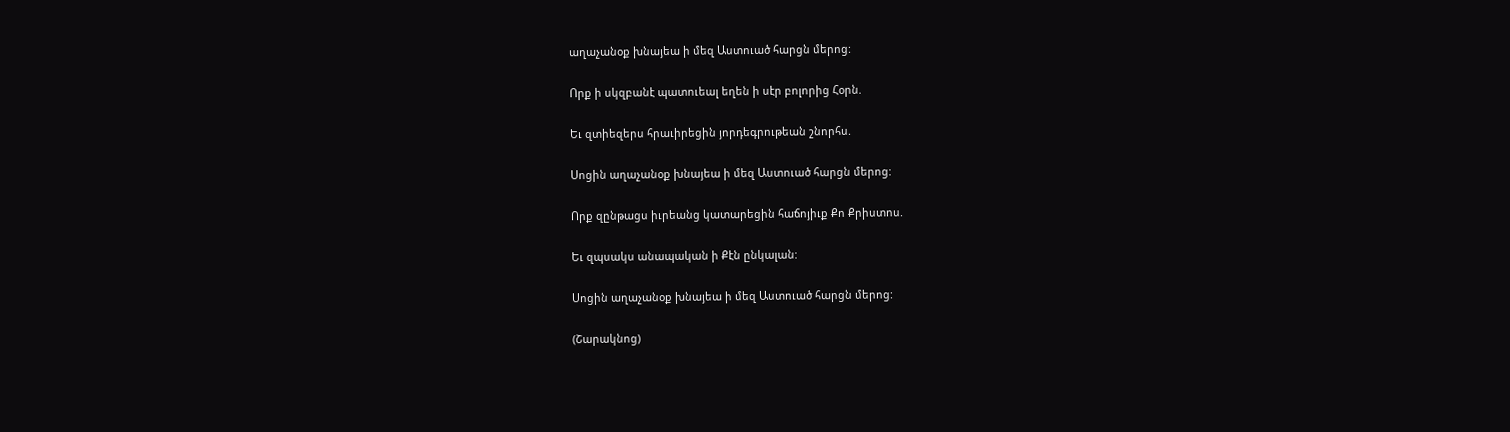աղաչանօք խնայեա ի մեզ Աստուած հարցն մերոց:

Որք ի սկզբանէ պատուեալ եղեն ի սէր բոլորից Հօրն.

Եւ զտիեզերս հրաւիրեցին յորդեգրութեան շնորհս.

Սոցին աղաչանօք խնայեա ի մեզ Աստուած հարցն մերոց:

Որք զընթացս իւրեանց կատարեցին հաճոյիւք Քո Քրիստոս.

Եւ զպսակս անապական ի Քէն ընկալան:

Սոցին աղաչանօք խնայեա ի մեզ Աստուած հարցն մերոց:

(Շարակնոց)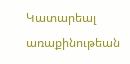Կատարեալ առաքինութեան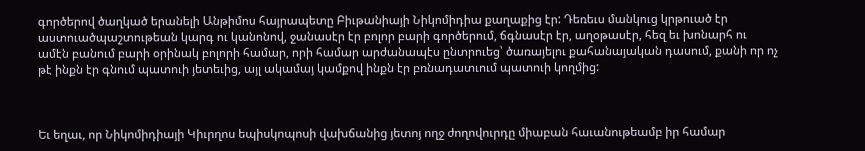գործերով ծաղկած երանելի Անթիմոս հայրապետը Բիւթանիայի Նիկոմիդիա քաղաքից էր: Դեռեւս մանկուց կրթուած էր աստուածպաշտութեան կարգ ու կանոնով, ջանասէր էր բոլոր բարի գործերում, ճգնասէր էր, աղօթասէր, հեզ եւ խոնարհ ու ամէն բանում բարի օրինակ բոլորի համար, որի համար արժանապէս ընտրուեց՝ ծառայելու քահանայական դասում, քանի որ ոչ թէ ինքն էր գնում պատուի յետեւից, այլ ակամայ կամքով ինքն էր բռնադատւում պատուի կողմից:



Եւ եղաւ, որ Նիկոմիդիայի Կիւրղոս եպիսկոպոսի վախճանից յետոյ ողջ ժողովուրդը միաբան հաւանութեամբ իր համար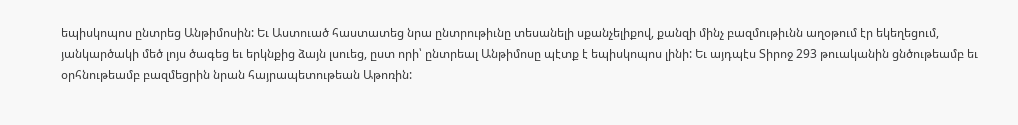եպիսկոպոս ընտրեց Անթիմոսին: Եւ Աստուած հաստատեց նրա ընտրութիւնը տեսանելի սքանչելիքով, քանզի մինչ բազմութիւնն աղօթում էր եկեղեցում, յանկարծակի մեծ լոյս ծագեց եւ երկնքից ձայն լսուեց, ըստ որի՝ ընտրեալ Անթիմոսը պէտք է եպիսկոպոս լինի: Եւ այդպէս Տիրոջ 293 թուականին ցնծութեամբ եւ օրհնութեամբ բազմեցրին նրան հայրապետութեան Աթոռին: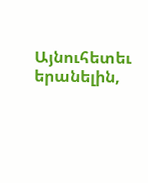Այնուհետեւ երանելին,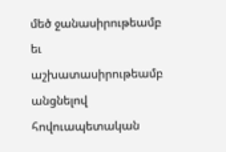մեծ ջանասիրութեամբ եւ աշխատասիրութեամբ անցնելով հովուապետական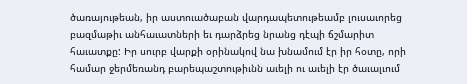ծառայութեան, իր աստուածաբան վարդապետութեամբ լուսաւորեց բազմաթիւ անհաւատների եւ դարձրեց նրանց դէպի ճշմարիտ հաւատքը: Իր սուրբ վարքի օրինակով նա խնամում էր իր հօտը, որի համար ջերմեռանդ բարեպաշտութիւնն աւելի ու աւելի էր ծաւալւում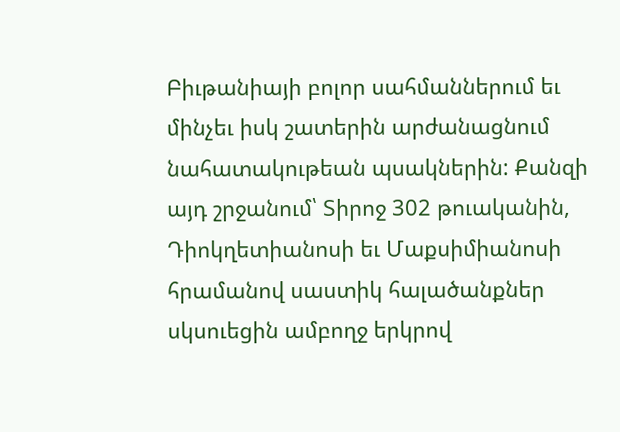Բիւթանիայի բոլոր սահմաններում եւ մինչեւ իսկ շատերին արժանացնում նահատակութեան պսակներին: Քանզի այդ շրջանում՝ Տիրոջ 302 թուականին, Դիոկղետիանոսի եւ Մաքսիմիանոսի հրամանով սաստիկ հալածանքներ սկսուեցին ամբողջ երկրով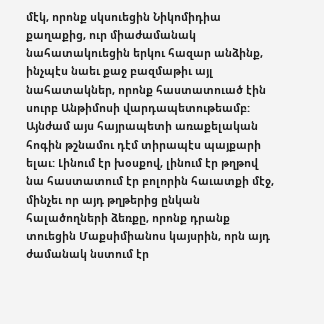մէկ, որոնք սկսուեցին Նիկոմիդիա քաղաքից, ուր միաժամանակ նահատակուեցին երկու հազար անձինք, ինչպէս նաեւ քաջ բազմաթիւ այլ նահատակներ, որոնք հաստատուած էին սուրբ Անթիմոսի վարդապետութեամբ: Այնժամ այս հայրապետի առաքելական հոգին թշնամու դէմ տիրապէս պայքարի ելաւ: Լինում էր խօսքով, լինում էր թղթով նա հաստատում էր բոլորին հաւատքի մէջ, մինչեւ որ այդ թղթերից ընկան հալածողների ձեռքը, որոնք դրանք տուեցին Մաքսիմիանոս կայսրին, որն այդ ժամանակ նստում էր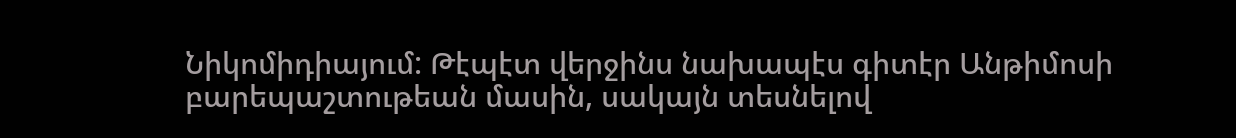Նիկոմիդիայում: Թէպէտ վերջինս նախապէս գիտէր Անթիմոսի բարեպաշտութեան մասին, սակայն տեսնելով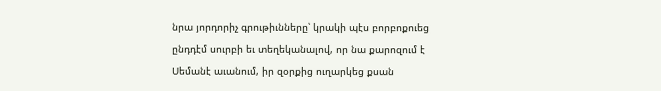նրա յորդորիչ գրութիւնները՝ կրակի պէս բորբոքուեց ընդդէմ սուրբի եւ տեղեկանալով, որ նա քարոզում է Սեմանէ աւանում, իր զօրքից ուղարկեց քսան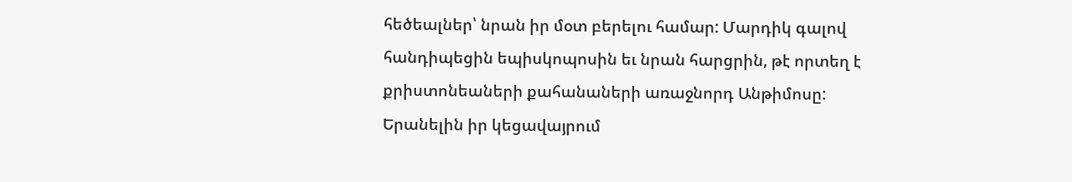հեծեալներ՝ նրան իր մօտ բերելու համար: Մարդիկ գալով հանդիպեցին եպիսկոպոսին եւ նրան հարցրին, թէ որտեղ է քրիստոնեաների քահանաների առաջնորդ Անթիմոսը: Երանելին իր կեցավայրում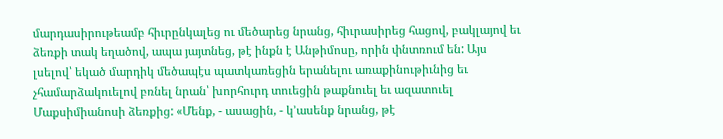մարդասիրութեամբ հիւրընկալեց ու մեծարեց նրանց, հիւրասիրեց հացով, բակլայով եւ ձեռքի տակ եղածով, ապա յայտնեց, թէ ինքն է Անթիմոսը, որին փնտռում են: Այս լսելով՝ եկած մարդիկ մեծապէս պատկառեցին երանելու առաքինութիւնից եւ չհամարձակուելով բռնել նրան՝ խորհուրդ տուեցին թաքնուել եւ ազատուել Մաքսիմիանոսի ձեռքից: «Մենք, - ասացին, - կ՚ասենք նրանց, թէ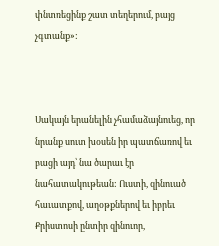փնտռեցինք շատ տեղերում, բայց չգտանք»:



Սակայն երանելին չհամաձայնուեց, որ նրանք սուտ խօսեն իր պատճառով եւ բացի այդ՝ նա ծարաւ էր նահատակութեան: Ուստի, զինուած հաւատքով, աղօթքներով եւ իբրեւ Քրիստոսի ընտիր զինուոր,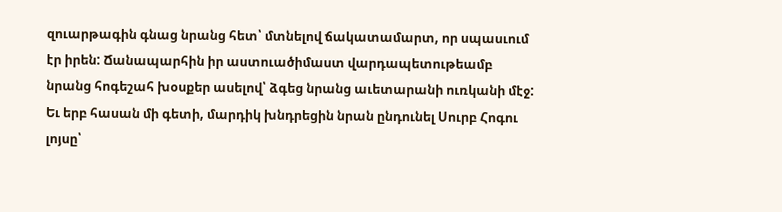զուարթագին գնաց նրանց հետ՝ մտնելով ճակատամարտ, որ սպասւում էր իրեն: Ճանապարհին իր աստուածիմաստ վարդապետութեամբ նրանց հոգեշահ խօսքեր ասելով՝ ձգեց նրանց աւետարանի ուռկանի մէջ: Եւ երբ հասան մի գետի, մարդիկ խնդրեցին նրան ընդունել Սուրբ Հոգու լոյսը՝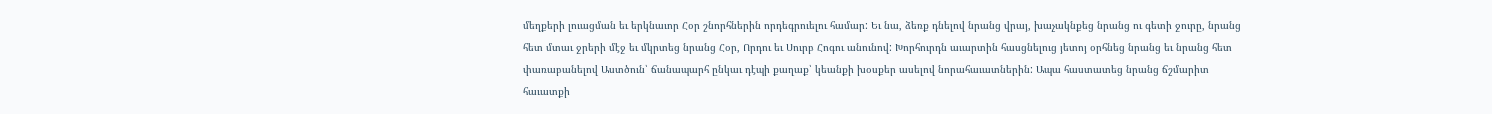մեղքերի լուացման եւ երկնաւոր Հօր շնորհներին որդեգրուելու համար: Եւ նա, ձեռք դնելով նրանց վրայ, խաչակնքեց նրանց ու գետի ջուրը, նրանց հետ մտաւ ջրերի մէջ եւ մկրտեց նրանց Հօր, Որդու եւ Սուրբ Հոգու անունով: Խորհուրդն աւարտին հասցնելուց յետոյ օրհնեց նրանց եւ նրանց հետ փառաբանելով Աստծուն՝ ճանապարհ ընկաւ դէպի քաղաք՝ կեանքի խօսքեր ասելով նորահաւատներին: Ապա հաստատեց նրանց ճշմարիտ հաւատքի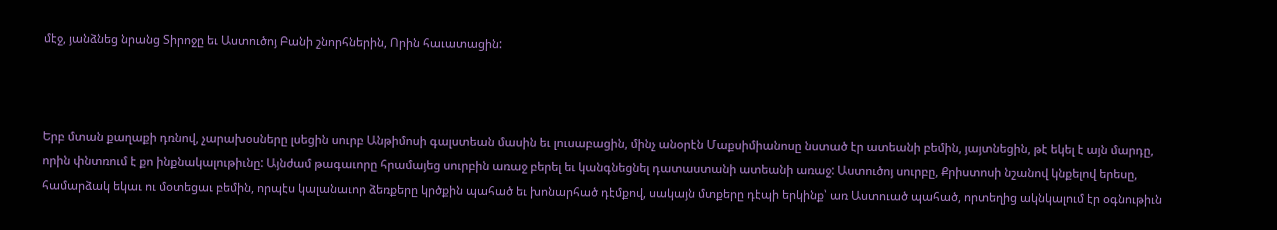մէջ, յանձնեց նրանց Տիրոջը եւ Աստուծոյ Բանի շնորհներին, Որին հաւատացին:



Երբ մտան քաղաքի դռնով, չարախօսները լսեցին սուրբ Անթիմոսի գալստեան մասին եւ լուսաբացին, մինչ անօրէն Մաքսիմիանոսը նստած էր ատեանի բեմին, յայտնեցին, թէ եկել է այն մարդը, որին փնտռում է քո ինքնակալութիւնը: Այնժամ թագաւորը հրամայեց սուրբին առաջ բերել եւ կանգնեցնել դատաստանի ատեանի առաջ: Աստուծոյ սուրբը, Քրիստոսի նշանով կնքելով երեսը, համարձակ եկաւ ու մօտեցաւ բեմին, որպէս կալանաւոր ձեռքերը կրծքին պահած եւ խոնարհած դէմքով, սակայն մտքերը դէպի երկինք՝ առ Աստուած պահած, որտեղից ակնկալում էր օգնութիւն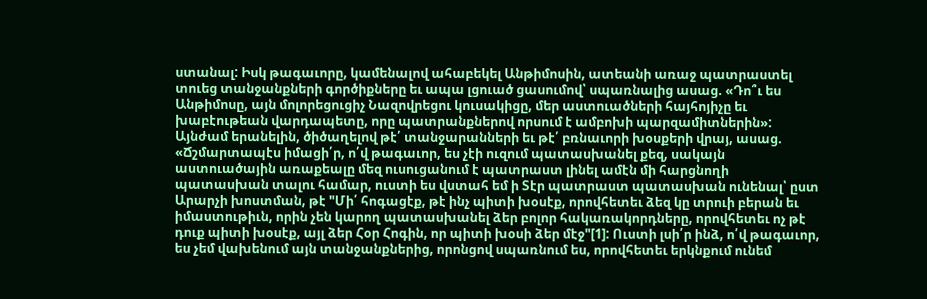ստանալ: Իսկ թագաւորը, կամենալով ահաբեկել Անթիմոսին, ատեանի առաջ պատրաստել տուեց տանջանքների գործիքները եւ ապա լցուած ցասումով՝ սպառնալից ասաց. «Դո՞ւ ես Անթիմոսը, այն մոլորեցուցիչ Նազովրեցու կուսակիցը, մեր աստուածների հայհոյիչը եւ խաբէութեան վարդապետը, որը պատրանքներով որսում է ամբոխի պարզամիտներին»: Այնժամ երանելին, ծիծաղելով թէ՛ տանջարանների եւ թէ՛ բռնաւորի խօսքերի վրայ, ասաց. «Ճշմարտապէս իմացի՛ր, ո՛վ թագաւոր, ես չէի ուզում պատասխանել քեզ, սակայն աստուածային առաքեալը մեզ ուսուցանում է պատրաստ լինել ամէն մի հարցնողի պատասխան տալու համար, ուստի ես վստահ եմ ի Տէր պատրաստ պատասխան ունենալ՝ ըստ Արարչի խոստման, թէ "Մի՛ հոգացէք, թէ ինչ պիտի խօսէք, որովհետեւ ձեզ կը տրուի բերան եւ իմաստութիւն, որին չեն կարող պատասխանել ձեր բոլոր հակառակորդները, որովհետեւ ոչ թէ դուք պիտի խօսէք, այլ ձեր Հօր Հոգին, որ պիտի խօսի ձեր մէջ"[1]: Ուստի լսի՛ր ինձ, ո՛վ թագաւոր, ես չեմ վախենում այն տանջանքներից, որոնցով սպառնում ես, որովհետեւ երկնքում ունեմ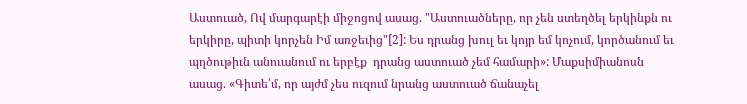Աստուած, Ով մարգարէի միջոցով ասաց. "Աստուածները, որ չեն ստեղծել երկինքն ու երկիրը, պիտի կորչեն Իմ առջեւից"[2]: Ես դրանց խուլ եւ կոյր եմ կոչում, կործանում եւ պղծութիւն անուանում ու երբէք  դրանց աստուած չեմ համարի»: Մաքսիմիանոսն ասաց. «Գիտե՛մ, որ այժմ չես ուզում նրանց աստուած ճանաչել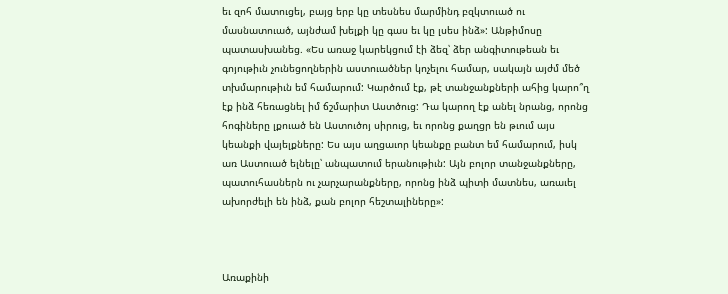եւ զոհ մատուցել, բայց երբ կը տեսնես մարմինդ բզկտուած ու մասնատուած, այնժամ խելքի կը գաս եւ կը լսես ինձ»: Անթիմոսը պատասխանեց. «Ես առաջ կարեկցում էի ձեզ՝ ձեր անգիտութեան եւ գոյութիւն չունեցողներին աստուածներ կոչելու համար, սակայն այժմ մեծ տխմարութիւն եմ համարում: Կարծում էք, թէ տանջանքների ահից կարո՞ղ էք ինձ հեռացնել իմ ճշմարիտ Աստծուց: Դա կարող էք անել նրանց, որոնց հոգիները լքուած են Աստուծոյ սիրուց, եւ որոնց քաղցր են թւում այս կեանքի վայելքները: Ես այս աղցաւոր կեանքը բանտ եմ համարում, իսկ առ Աստուած ելնելը՝ անպատում երանութիւն: Այն բոլոր տանջանքները, պատուհասներն ու չարչարանքները, որոնց ինձ պիտի մատնես, առաւել ախորժելի են ինձ, քան բոլոր հեշտալիները»:



Առաքինի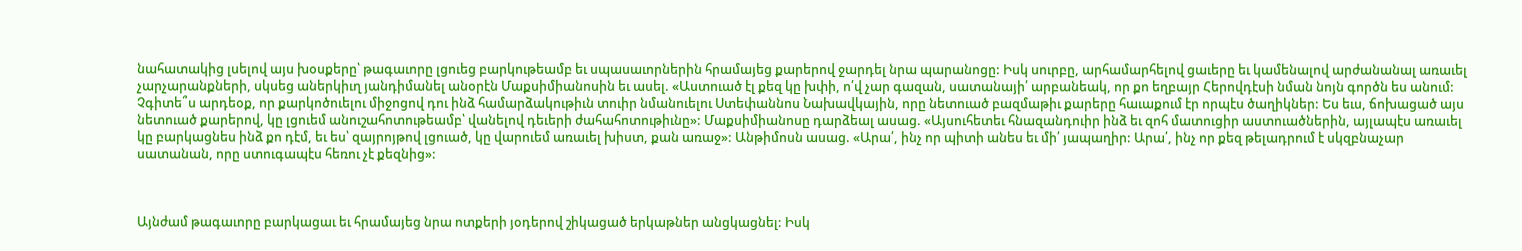նահատակից լսելով այս խօսքերը՝ թագաւորը լցուեց բարկութեամբ եւ սպասաւորներին հրամայեց քարերով ջարդել նրա պարանոցը: Իսկ սուրբը, արհամարհելով ցաւերը եւ կամենալով արժանանալ առաւել չարչարանքների, սկսեց աներկիւղ յանդիմանել անօրէն Մաքսիմիանոսին եւ ասել. «Աստուած էլ քեզ կը խփի, ո՛վ չար գազան, սատանայի՛ արբանեակ, որ քո եղբայր Հերովդէսի նման նոյն գործն ես անում: Չգիտե՞ս արդեօք, որ քարկոծուելու միջոցով դու ինձ համարձակութիւն տուիր նմանուելու Ստեփաննոս Նախավկային, որը նետուած բազմաթիւ քարերը հաւաքում էր որպէս ծաղիկներ: Ես եւս, ճոխացած այս նետուած քարերով, կը լցուեմ անուշահոտութեամբ՝ վանելով դեւերի ժահահոտութիւնը»: Մաքսիմիանոսը դարձեալ ասաց. «Այսուհետեւ հնազանդուիր ինձ եւ զոհ մատուցիր աստուածներին, այլապէս առաւել կը բարկացնես ինձ քո դէմ, եւ ես՝ զայրոյթով լցուած, կը վարուեմ առաւել խիստ, քան առաջ»: Անթիմոսն ասաց. «Արա՛, ինչ որ պիտի անես եւ մի՛ յապաղիր: Արա՛, ինչ որ քեզ թելադրում է սկզբնաչար սատանան, որը ստուգապէս հեռու չէ քեզնից»:



Այնժամ թագաւորը բարկացաւ եւ հրամայեց նրա ոտքերի յօդերով շիկացած երկաթներ անցկացնել: Իսկ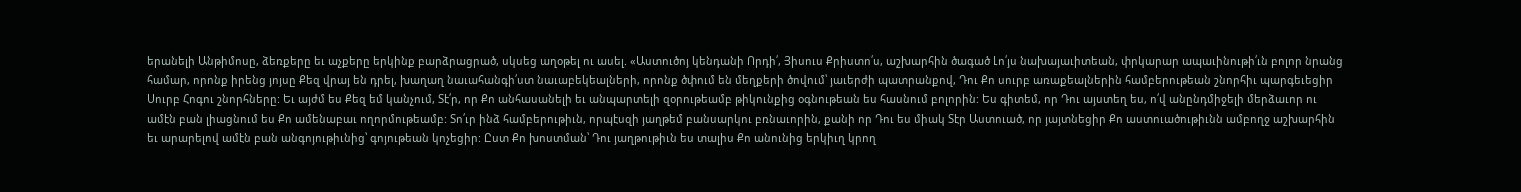երանելի Անթիմոսը, ձեռքերը եւ աչքերը երկինք բարձրացրած, սկսեց աղօթել ու ասել. «Աստուծոյ կենդանի Որդի՛, Յիսուս Քրիստո՛ս, աշխարհին ծագած Լո՛յս նախայաւիտեան, փրկարար ապաւինութի՛ւն բոլոր նրանց համար, որոնք իրենց յոյսը Քեզ վրայ են դրել, խաղաղ նաւահանգի՛ստ նաւաբեկեալների, որոնք ծփում են մեղքերի ծովում՝ յաւերժի պատրանքով, Դու Քո սուրբ առաքեալներին համբերութեան շնորհիւ պարգեւեցիր Սուրբ Հոգու շնորհները: Եւ այժմ ես Քեզ եմ կանչում, Տէ՛ր, որ Քո անհասանելի եւ անպարտելի զօրութեամբ թիկունքից օգնութեան ես հասնում բոլորին: Ես գիտեմ, որ Դու այստեղ ես, ո՛վ անընդմիջելի մերձաւոր ու ամէն բան լիացնում ես Քո ամենաբաւ ողորմութեամբ: Տո՛ւր ինձ համբերութիւն, որպէսզի յաղթեմ բանսարկու բռնաւորին, քանի որ Դու ես միակ Տէր Աստուած, որ յայտնեցիր Քո աստուածութիւնն ամբողջ աշխարհին եւ արարելով ամէն բան անգոյութիւնից՝ գոյութեան կոչեցիր: Ըստ Քո խոստման՝ Դու յաղթութիւն ես տալիս Քո անունից երկիւղ կրող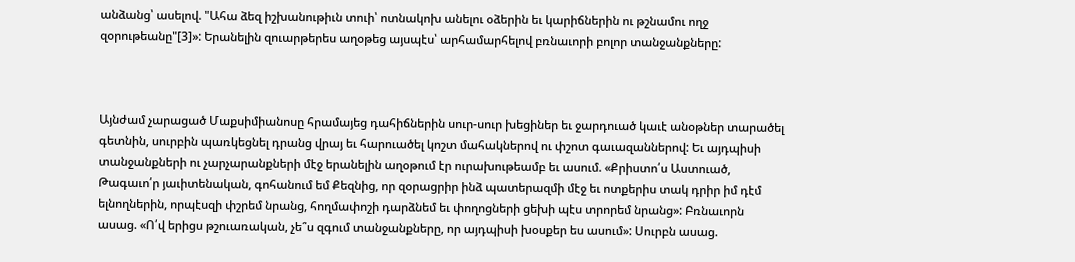անձանց՝ ասելով. "Ահա ձեզ իշխանութիւն տուի՝ ոտնակոխ անելու օձերին եւ կարիճներին ու թշնամու ողջ զօրութեանը"[3]»: Երանելին զուարթերես աղօթեց այսպէս՝ արհամարհելով բռնաւորի բոլոր տանջանքները:



Այնժամ չարացած Մաքսիմիանոսը հրամայեց դահիճներին սուր-սուր խեցիներ եւ ջարդուած կաւէ անօթներ տարածել գետնին, սուրբին պառկեցնել դրանց վրայ եւ հարուածել կոշտ մահակներով ու փշոտ գաւազաններով: Եւ այդպիսի տանջանքների ու չարչարանքների մէջ երանելին աղօթում էր ուրախութեամբ եւ ասում. «Քրիստո՛ս Աստուած, Թագաւո՛ր յաւիտենական, գոհանում եմ Քեզնից, որ զօրացրիր ինձ պատերազմի մէջ եւ ոտքերիս տակ դրիր իմ դէմ ելնողներին, որպէսզի փշրեմ նրանց, հողմափոշի դարձնեմ եւ փողոցների ցեխի պէս տրորեմ նրանց»: Բռնաւորն ասաց. «Ո՛վ երիցս թշուառական, չե՞ս զգում տանջանքները, որ այդպիսի խօսքեր ես ասում»: Սուրբն ասաց.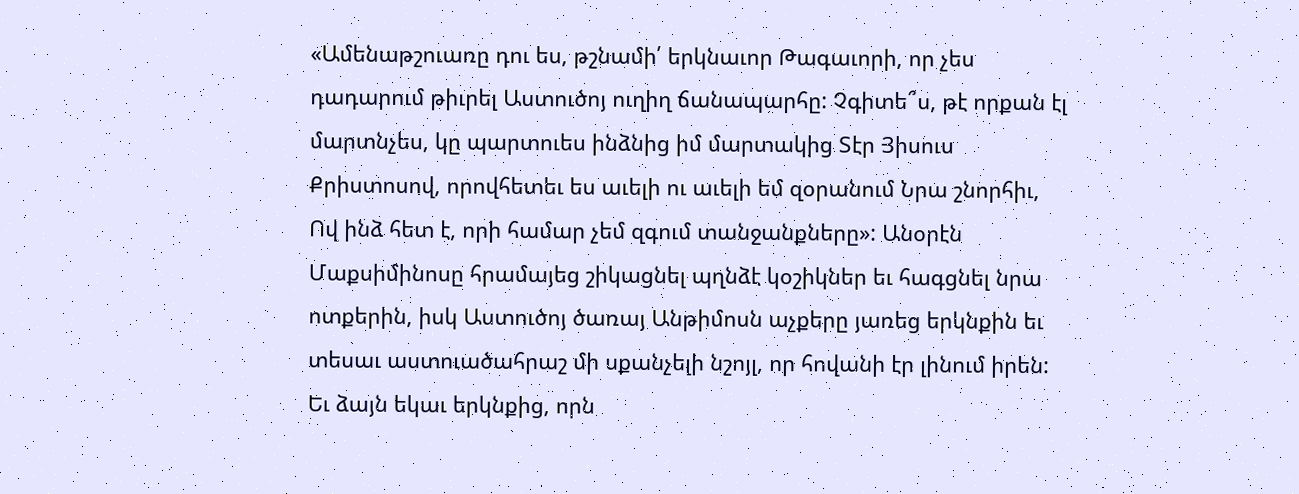«Ամենաթշուառը դու ես, թշնամի՛ երկնաւոր Թագաւորի, որ չես դադարում թիւրել Աստուծոյ ուղիղ ճանապարհը: Չգիտե՞ս, թէ որքան էլ մարտնչես, կը պարտուես ինձնից իմ մարտակից Տէր Յիսուս Քրիստոսով, որովհետեւ ես աւելի ու աւելի եմ զօրանում Նրա շնորհիւ, Ով ինձ հետ է, որի համար չեմ զգում տանջանքները»: Անօրէն Մաքսիմինոսը հրամայեց շիկացնել պղնձէ կօշիկներ եւ հագցնել նրա ոտքերին, իսկ Աստուծոյ ծառայ Անթիմոսն աչքերը յառեց երկնքին եւ տեսաւ աստուածահրաշ մի սքանչելի նշոյլ, որ հովանի էր լինում իրեն: Եւ ձայն եկաւ երկնքից, որն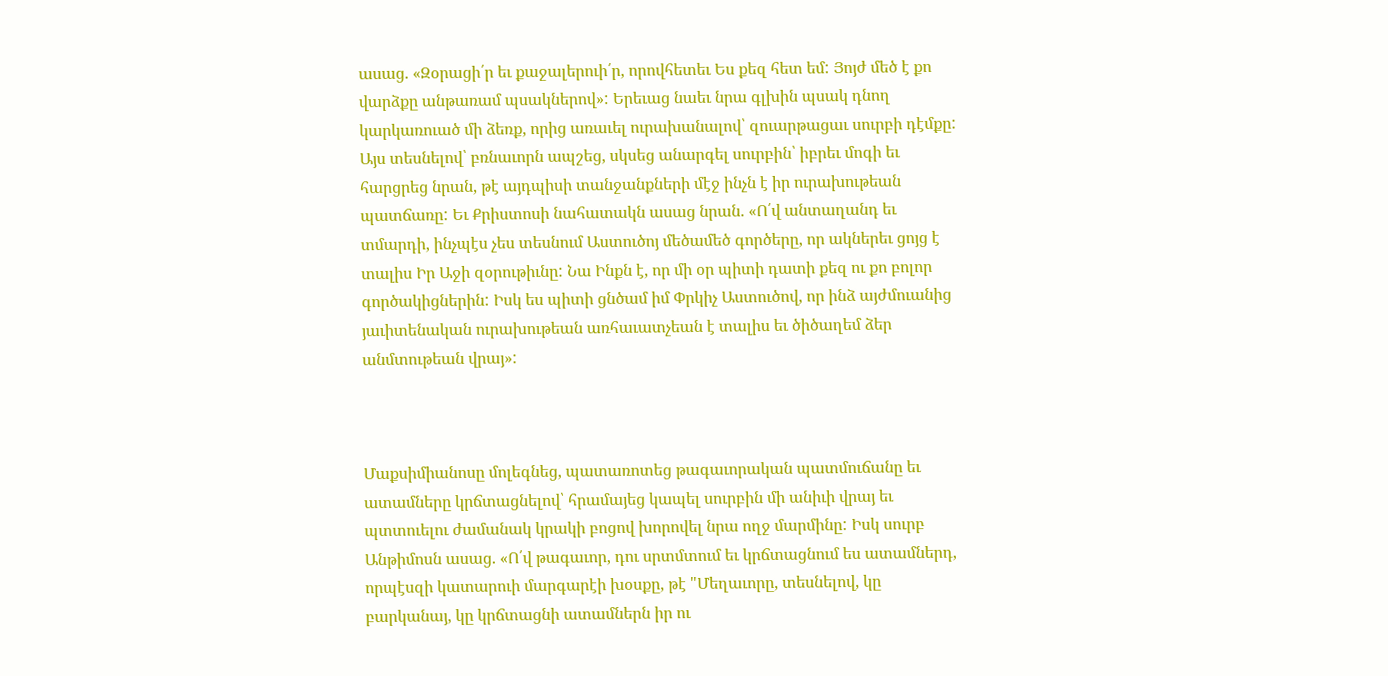ասաց. «Զօրացի՛ր եւ քաջալերուի՛ր, որովհետեւ Ես քեզ հետ եմ: Յոյժ մեծ է քո վարձքը անթառամ պսակներով»: Երեւաց նաեւ նրա գլխին պսակ դնող կարկառուած մի ձեռք, որից առաւել ուրախանալով՝ զուարթացաւ սուրբի դէմքը: Այս տեսնելով՝ բռնաւորն ապշեց, սկսեց անարգել սուրբին՝ իբրեւ մոգի եւ հարցրեց նրան, թէ այդպիսի տանջանքների մէջ ինչն է իր ուրախութեան պատճառը: Եւ Քրիստոսի նահատակն ասաց նրան. «Ո՛վ անտաղանդ եւ տմարդի, ինչպէս չես տեսնում Աստուծոյ մեծամեծ գործերը, որ ակներեւ ցոյց է տալիս Իր Աջի զօրութիւնը: Նա Ինքն է, որ մի օր պիտի դատի քեզ ու քո բոլոր գործակիցներին: Իսկ ես պիտի ցնծամ իմ Փրկիչ Աստուծով, որ ինձ այժմուանից յաւիտենական ուրախութեան առհաւատչեան է տալիս եւ ծիծաղեմ ձեր անմտութեան վրայ»:



Մաքսիմիանոսը մոլեգնեց, պատառոտեց թագաւորական պատմուճանը եւ ատամները կրճտացնելով՝ հրամայեց կապել սուրբին մի անիւի վրայ եւ պտտուելու ժամանակ կրակի բոցով խորովել նրա ողջ մարմինը: Իսկ սուրբ Անթիմոսն ասաց. «Ո՛վ թագաւոր, դու սրտմտում եւ կրճտացնում ես ատամներդ, որպէսզի կատարուի մարգարէի խօսքը, թէ "Մեղաւորը, տեսնելով, կը բարկանայ, կը կրճտացնի ատամներն իր ու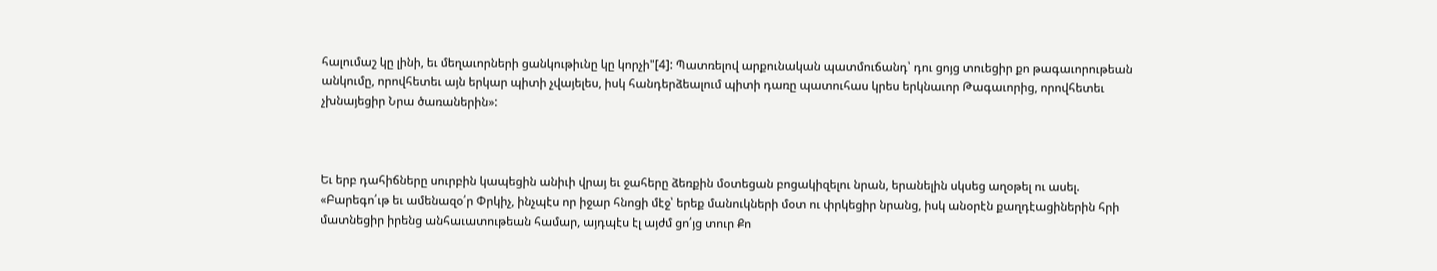հալումաշ կը լինի, եւ մեղաւորների ցանկութիւնը կը կորչի"[4]: Պատռելով արքունական պատմուճանդ՝ դու ցոյց տուեցիր քո թագաւորութեան անկումը, որովհետեւ այն երկար պիտի չվայելես, իսկ հանդերձեալում պիտի դառը պատուհաս կրես երկնաւոր Թագաւորից, որովհետեւ չխնայեցիր Նրա ծառաներին»:



Եւ երբ դահիճները սուրբին կապեցին անիւի վրայ եւ ջահերը ձեռքին մօտեցան բոցակիզելու նրան, երանելին սկսեց աղօթել ու ասել. «Բարեգո՛ւթ եւ ամենազօ՛ր Փրկիչ, ինչպէս որ իջար հնոցի մէջ՝ երեք մանուկների մօտ ու փրկեցիր նրանց, իսկ անօրէն քաղդէացիներին հրի մատնեցիր իրենց անհաւատութեան համար, այդպէս էլ այժմ ցո՛յց տուր Քո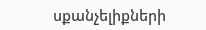սքանչելիքների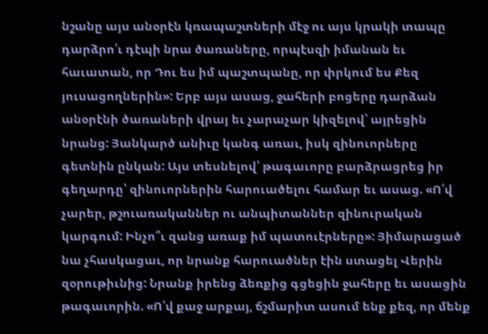նշանը այս անօրէն կռապաշտների մէջ ու այս կրակի տապը դարձրո՛ւ դէպի նրա ծառաները, որպէսզի իմանան եւ հաւատան, որ Դու ես իմ պաշտպանը, որ փրկում ես Քեզ յուսացողներին»: Երբ այս ասաց, ջահերի բոցերը դարձան անօրէնի ծառաների վրայ եւ չարաչար կիզելով՝ այրեցին նրանց: Յանկարծ անիւը կանգ առաւ, իսկ զինուորները գետնին ընկան: Այս տեսնելով՝ թագաւորը բարձրացրեց իր գեղարդը՝ զինուորներին հարուածելու համար եւ ասաց. «Ո՛վ չարեր, թշուառականներ ու անպիտաններ զինուրական կարգում: Ինչո՞ւ զանց առաք իմ պատուէրները»: Յիմարացած նա չհասկացաւ, որ նրանք հարուածներ էին ստացել Վերին զօրութիւնից: Նրանք իրենց ձեռքից գցեցին ջահերը եւ ասացին թագաւորին. «Ո՛վ քաջ արքայ, ճշմարիտ ասում ենք քեզ, որ մենք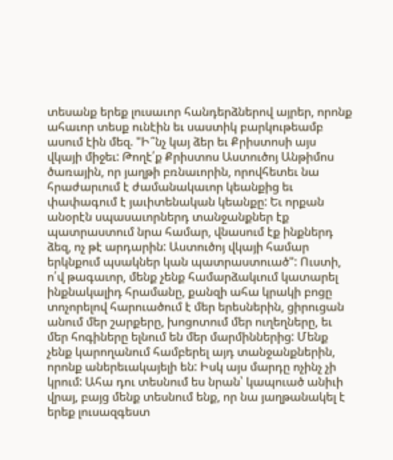տեսանք երեք լուսաւոր հանդերձներով այրեր, որոնք ահաւոր տեսք ունէին եւ սաստիկ բարկութեամբ ասում էին մեզ. "Ի՞նչ կայ ձեր եւ Քրիստոսի այս վկայի միջեւ: Թողէ՛ք Քրիստոս Աստուծոյ Անթիմոս ծառային, որ յաղթի բռնաւորին, որովհետեւ նա հրաժարւում է ժամանակաւոր կեանքից եւ փափագում է յաւիտենական կեանքը: Եւ որքան անօրէն սպասաւորներդ տանջանքներ էք պատրաստում նրա համար, վնասում էք ինքներդ ձեզ, ոչ թէ արդարին: Աստուծոյ վկայի համար երկնքում պսակներ կան պատրաստուած": Ուստի, ո՛վ թագաւոր, մենք չենք համարձակւում կատարել ինքնակալիդ հրամանը, քանզի ահա կրակի բոցը տոչորելով հարուածում է մեր երեսներին, ցիրուցան անում մեր շարքերը, խոցոտում մեր ուղեղները, եւ մեր հոգիները ելնում են մեր մարմիններից: Մենք չենք կարողանում համբերել այդ տանջանքներին, որոնք աներեւակայելի են: Իսկ այս մարդը ոչինչ չի կրում: Ահա դու տեսնում ես նրան՝ կապուած անիւի վրայ, բայց մենք տեսնում ենք, որ նա յաղթանակել է երեք լուսազգեստ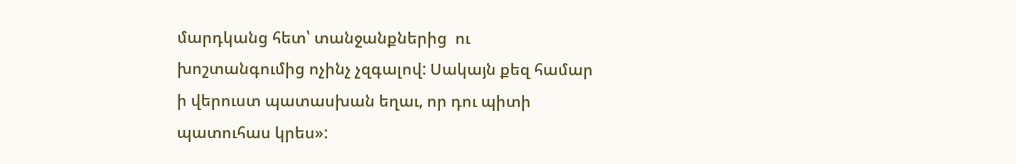մարդկանց հետ՝ տանջանքներից  ու խոշտանգումից ոչինչ չզգալով: Սակայն քեզ համար ի վերուստ պատասխան եղաւ, որ դու պիտի պատուհաս կրես»: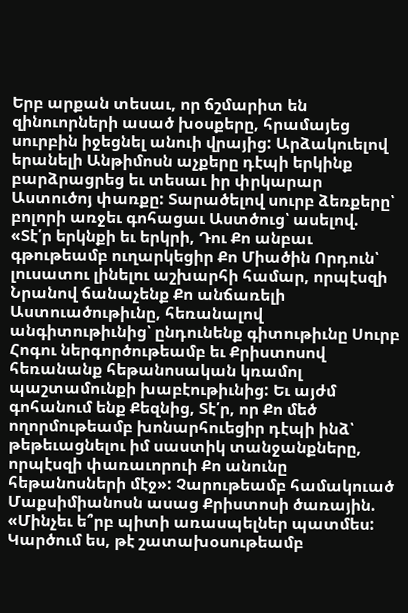Երբ արքան տեսաւ, որ ճշմարիտ են զինուորների ասած խօսքերը, հրամայեց սուրբին իջեցնել անուի վրայից: Արձակուելով երանելի Անթիմոսն աչքերը դէպի երկինք բարձրացրեց եւ տեսաւ իր փրկարար Աստուծոյ փառքը: Տարածելով սուրբ ձեռքերը՝ բոլորի առջեւ գոհացաւ Աստծուց՝ ասելով. «Տէ՛ր երկնքի եւ երկրի, Դու Քո անբաւ գթութեամբ ուղարկեցիր Քո Միածին Որդուն՝ լուսատու լինելու աշխարհի համար, որպէսզի Նրանով ճանաչենք Քո անճառելի Աստուածութիւնը, հեռանալով անգիտութիւնից՝ ընդունենք գիտութիւնը Սուրբ Հոգու ներգործութեամբ եւ Քրիստոսով հեռանանք հեթանոսական կռամոլ պաշտամունքի խաբէութիւնից: Եւ այժմ գոհանում ենք Քեզնից, Տէ՛ր, որ Քո մեծ ողորմութեամբ խոնարհուեցիր դէպի ինձ՝ թեթեւացնելու իմ սաստիկ տանջանքները, որպէսզի փառաւորուի Քո անունը հեթանոսների մէջ»: Չարութեամբ համակուած Մաքսիմիանոսն ասաց Քրիստոսի ծառային. «Մինչեւ ե՞րբ պիտի առասպելներ պատմես: Կարծում ես, թէ շատախօսութեամբ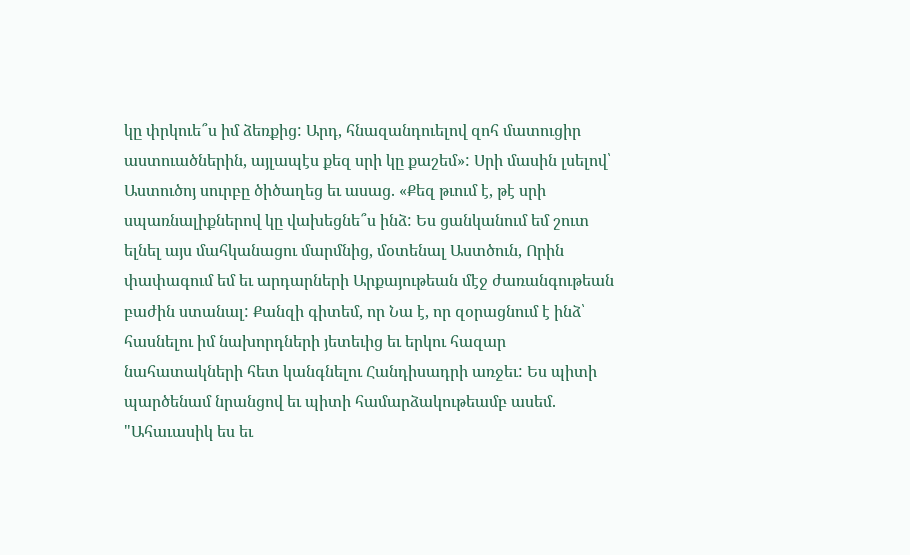կը փրկուե՞ս իմ ձեռքից: Արդ, հնազանդուելով զոհ մատուցիր աստուածներին, այլապէս քեզ սրի կը քաշեմ»: Սրի մասին լսելով՝ Աստուծոյ սուրբը ծիծաղեց եւ ասաց. «Քեզ թւում է, թէ սրի սպառնալիքներով կը վախեցնե՞ս ինձ: Ես ցանկանում եմ շուտ ելնել այս մահկանացու մարմնից, մօտենալ Աստծուն, Որին փափագում եմ եւ արդարների Արքայութեան մէջ ժառանգութեան բաժին ստանալ: Քանզի գիտեմ, որ Նա է, որ զօրացնում է ինձ՝ հասնելու իմ նախորդների յետեւից եւ երկու հազար նահատակների հետ կանգնելու Հանդիսադրի առջեւ: Ես պիտի պարծենամ նրանցով եւ պիտի համարձակութեամբ ասեմ. "Ահաւասիկ ես եւ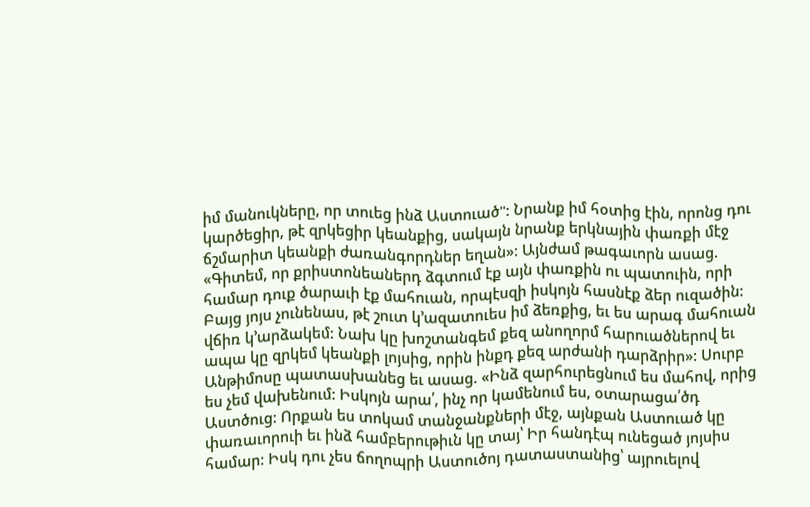իմ մանուկները, որ տուեց ինձ Աստուած": Նրանք իմ հօտից էին, որոնց դու կարծեցիր, թէ զրկեցիր կեանքից, սակայն նրանք երկնային փառքի մէջ ճշմարիտ կեանքի ժառանգորդներ եղան»: Այնժամ թագաւորն ասաց. «Գիտեմ, որ քրիստոնեաներդ ձգտում էք այն փառքին ու պատուին, որի համար դուք ծարաւի էք մահուան, որպէսզի իսկոյն հասնէք ձեր ուզածին: Բայց յոյս չունենաս, թէ շուտ կ՚ազատուես իմ ձեռքից, եւ ես արագ մահուան վճիռ կ՚արձակեմ: Նախ կը խոշտանգեմ քեզ անողորմ հարուածներով եւ ապա կը զրկեմ կեանքի լոյսից, որին ինքդ քեզ արժանի դարձրիր»: Սուրբ Անթիմոսը պատասխանեց եւ ասաց. «Ինձ զարհուրեցնում ես մահով, որից ես չեմ վախենում: Իսկոյն արա՛, ինչ որ կամենում ես, օտարացա՛ծդ Աստծուց: Որքան ես տոկամ տանջանքների մէջ, այնքան Աստուած կը փառաւորուի եւ ինձ համբերութիւն կը տայ՝ Իր հանդէպ ունեցած յոյսիս համար: Իսկ դու չես ճողոպրի Աստուծոյ դատաստանից՝ այրուելով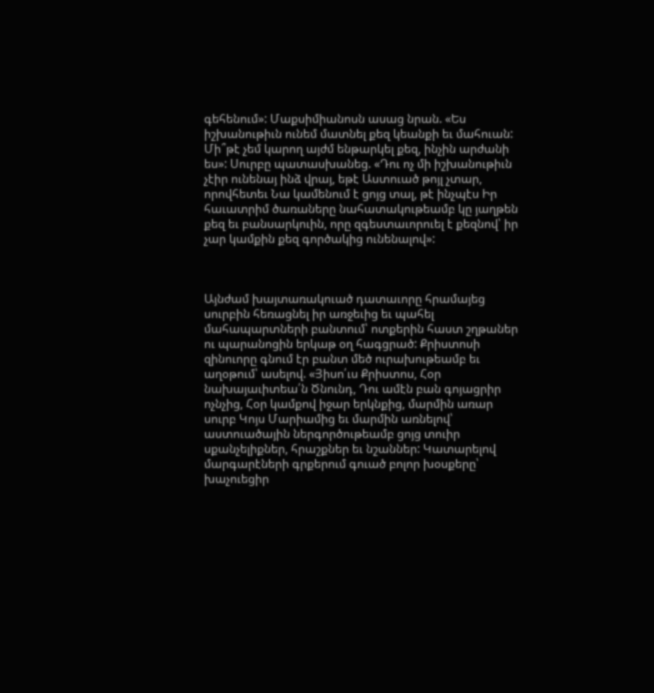գեհենում»: Մաքսիմիանոսն ասաց նրան. «Ես իշխանութիւն ունեմ մատնել քեզ կեանքի եւ մահուան: Մի՞թէ չեմ կարող այժմ ենթարկել քեզ, ինչին արժանի ես»: Սուրբը պատասխանեց. «Դու ոչ մի իշխանութիւն չէիր ունենայ ինձ վրայ, եթէ Աստուած թոյլ չտար, որովհետեւ Նա կամենում է ցոյց տալ, թէ ինչպէս Իր հաւատրիմ ծառաները նահատակութեամբ կը յաղթեն քեզ եւ բանսարկուին, որը զգեստաւորուել է քեզնով՝ իր չար կամքին քեզ գործակից ունենալով»:



Այնժամ խայտառակուած դատաւորը հրամայեց սուրբին հեռացնել իր առջեւից եւ պահել մահապարտների բանտում՝ ոտքերին հաստ շղթաներ ու պարանոցին երկաթ օղ հագցրած: Քրիստոսի զինուորը գնում էր բանտ մեծ ուրախութեամբ եւ աղօթում՝ ասելով. «Յիսո՛ւս Քրիստոս, Հօր նախայաւիտեա՛ն Ծնունդ, Դու ամէն բան գոյացրիր ոչնչից, Հօր կամքով իջար երկնքից, մարմին առար սուրբ Կոյս Մարիամից եւ մարմին առնելով՝ աստուածային ներգործութեամբ ցոյց տուիր սքանչելիքներ, հրաշքներ եւ նշաններ: Կատարելով մարգարէների գրքերում գուած բոլոր խօսքերը՝ խաչուեցիր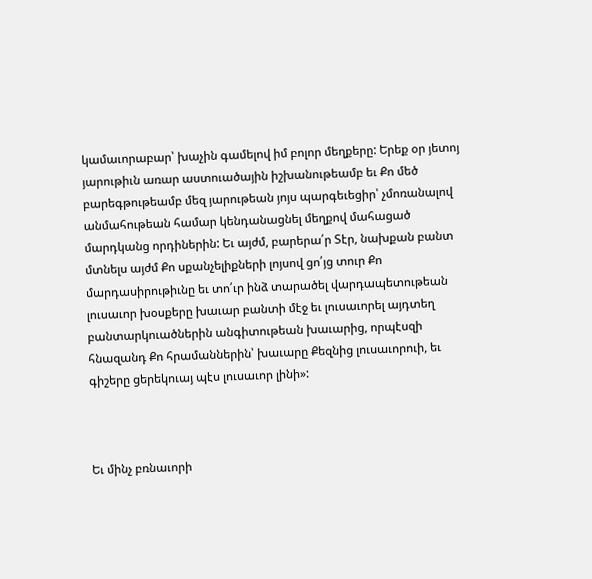կամաւորաբար՝ խաչին գամելով իմ բոլոր մեղքերը: Երեք օր յետոյ յարութիւն առար աստուածային իշխանութեամբ եւ Քո մեծ բարեգթութեամբ մեզ յարութեան յոյս պարգեւեցիր՝ չմոռանալով անմահութեան համար կենդանացնել մեղքով մահացած մարդկանց որդիներին: Եւ այժմ, բարերա՛ր Տէր, նախքան բանտ մտնելս այժմ Քո սքանչելիքների լոյսով ցո՛յց տուր Քո մարդասիրութիւնը եւ տո՛ւր ինձ տարածել վարդապետութեան լուսաւոր խօսքերը խաւար բանտի մէջ եւ լուսաւորել այդտեղ բանտարկուածներին անգիտութեան խաւարից, որպէսզի հնազանդ Քո հրամաններին՝ խաւարը Քեզնից լուսաւորուի, եւ գիշերը ցերեկուայ պէս լուսաւոր լինի»:



Եւ մինչ բռնաւորի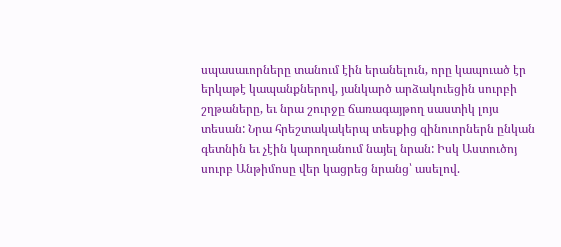սպասաւորները տանում էին երանելուն, որը կապուած էր երկաթէ կապանքներով, յանկարծ արձակուեցին սուրբի շղթաները, եւ նրա շուրջը ճառագայթող սաստիկ լոյս տեսան: Նրա հրեշտակակերպ տեսքից զինուորներն ընկան գետնին եւ չէին կարողանում նայել նրան: Իսկ Աստուծոյ սուրբ Անթիմոսը վեր կացրեց նրանց՝ ասելով.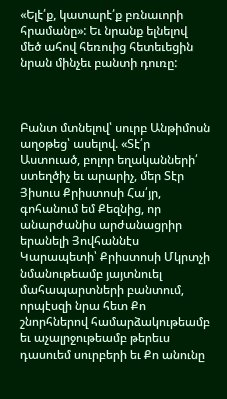«Ելէ՛ք, կատարէ՛ք բռնաւորի հրամանը»: Եւ նրանք ելնելով մեծ ահով հեռուից հետեւեցին նրան մինչեւ բանտի դուռը:



Բանտ մտնելով՝ սուրբ Անթիմոսն աղօթեց՝ ասելով. «Տէ՛ր Աստուած, բոլոր եղականների՛ ստեղծիչ եւ արարիչ, մեր Տէր Յիսուս Քրիստոսի Հա՛յր, գոհանում եմ Քեզնից, որ անարժանիս արժանացրիր երանելի Յովհաննէս Կարապետի՝ Քրիստոսի Մկրտչի նմանութեամբ յայտնուել մահապարտների բանտում, որպէսզի նրա հետ Քո շնորհներով համարձակութեամբ եւ աչալրջութեամբ թերեւս դասուեմ սուրբերի եւ Քո անունը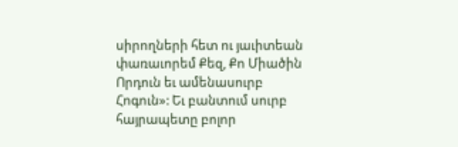սիրողների հետ ու յաւիտեան փառաւորեմ Քեզ, Քո Միածին Որդուն եւ ամենասուրբ Հոգուն»: Եւ բանտում սուրբ հայրապետը բոլոր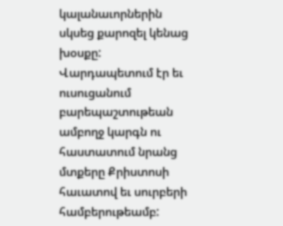կալանաւորներին սկսեց քարոզել կենաց խօսքը: Վարդապետում էր եւ ուսուցանում բարեպաշտութեան ամբողջ կարգն ու հաստատում նրանց մտքերը Քրիստոսի հաւատով եւ սուրբերի համբերութեամբ: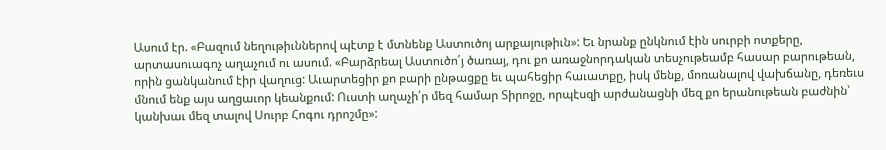Ասում էր. «Բազում նեղութիւններով պէտք է մտնենք Աստուծոյ արքայութիւն»: Եւ նրանք ընկնում էին սուրբի ոտքերը, արտասուագոչ աղաչում ու ասում. «Բարձրեալ Աստուծո՛յ ծառայ, դու քո առաջնորդական տեսչութեամբ հասար բարութեան, որին ցանկանում էիր վաղուց: Աւարտեցիր քո բարի ընթացքը եւ պահեցիր հաւատքը, իսկ մենք, մոռանալով վախճանը, դեռեւս մնում ենք այս աղցաւոր կեանքում: Ուստի աղաչի՛ր մեզ համար Տիրոջը, որպէսզի արժանացնի մեզ քո երանութեան բաժնին՝ կանխաւ մեզ տալով Սուրբ Հոգու դրոշմը»: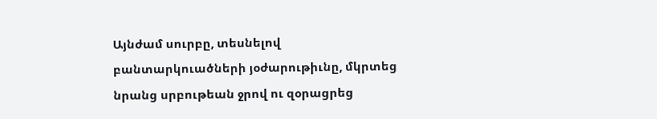Այնժամ սուրբը, տեսնելով բանտարկուածների յօժարութիւնը, մկրտեց նրանց սրբութեան ջրով ու զօրացրեց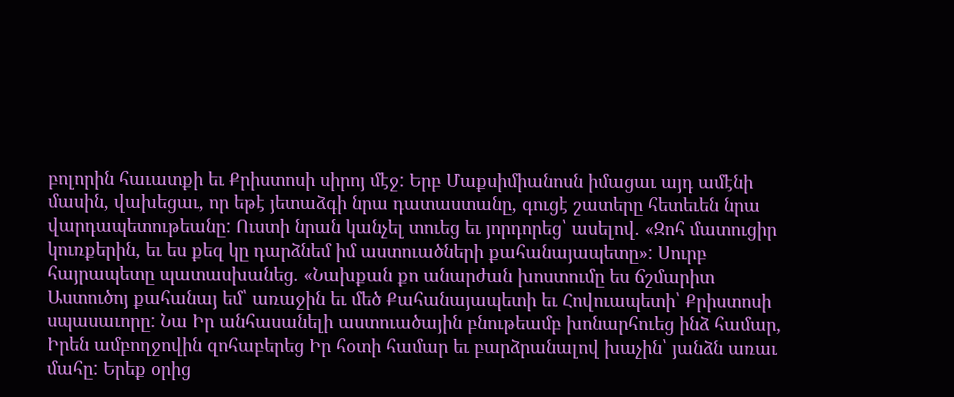բոլորին հաւատքի եւ Քրիստոսի սիրոյ մէջ: Երբ Մաքսիմիանոսն իմացաւ այդ ամէնի մասին, վախեցաւ, որ եթէ յետաձգի նրա դատաստանը, գուցէ շատերը հետեւեն նրա վարդապետութեանը: Ուստի նրան կանչել տուեց եւ յորդորեց՝ ասելով. «Զոհ մատուցիր կուռքերին, եւ ես քեզ կը դարձնեմ իմ աստուածների քահանայապետը»: Սուրբ հայրապետը պատասխանեց. «Նախքան քո անարժան խոստումը ես ճշմարիտ Աստուծոյ քահանայ եմ՝ առաջին եւ մեծ Քահանայապետի եւ Հովուապետի՝ Քրիստոսի սպասաւորը: Նա Իր անհասանելի աստուածային բնութեամբ խոնարհուեց ինձ համար, Իրեն ամբողջովին զոհաբերեց Իր հօտի համար եւ բարձրանալով խաչին՝ յանձն առաւ մահը: Երեք օրից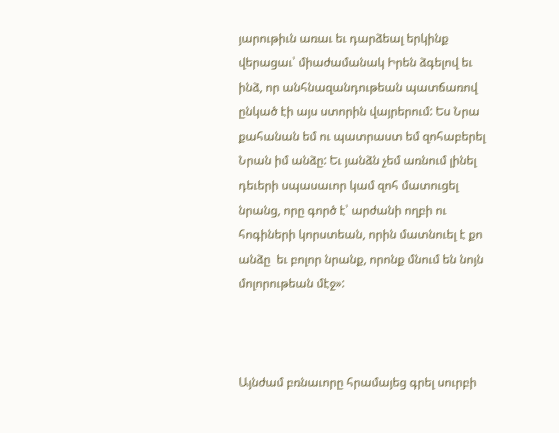յարութիւն առաւ եւ դարձեալ երկինք վերացաւ՝ միաժամանակ Իրեն ձգելով եւ ինձ, որ անհնազանդութեան պատճառով ընկած էի այս ստորին վայրերում: Ես Նրա քահանան եմ ու պատրաստ եմ զոհաբերել Նրան իմ անձը: Եւ յանձն չեմ առնում լինել դեւերի սպասաւոր կամ զոհ մատուցել նրանց, որը գործ է՝ արժանի ողբի ու հոգիների կորստեան, որին մատնուել է քո անձը  եւ բոլոր նրանք, որոնք մնում են նոյն մոլորութեան մէջ»:



Այնժամ բռնաւորը հրամայեց գրել սուրբի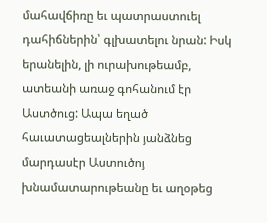մահավճիռը եւ պատրաստուել դահիճներին՝ գլխատելու նրան: Իսկ երանելին, լի ուրախութեամբ, ատեանի առաջ գոհանում էր Աստծուց: Ապա եղած հաւատացեալներին յանձնեց մարդասէր Աստուծոյ խնամատարութեանը եւ աղօթեց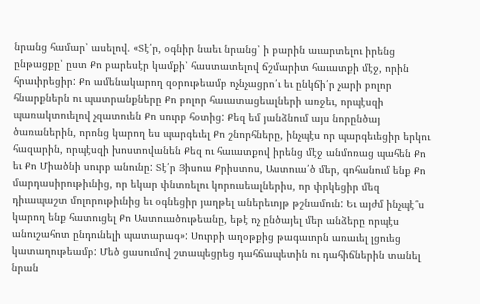նրանց համար՝ ասելով. «Տէ՛ր, օգնիր նաեւ նրանց՝ ի բարին աւարտելու իրենց ընթացքը՝ ըստ Քո բարեսէր կամքի՝ հաստատելով ճշմարիտ հաւատքի մէջ, որին հրաւիրեցիր: Քո ամենակարող զօրութեամբ ոչնչացրո՛ւ եւ ընկճի՛ր չարի բոլոր հնարքներն ու պատրանքները Քո բոլոր հաւատացեալների առջեւ, որպէսզի պառակտուելով չզատուեն Քո սուրբ հօտից: Քեզ եմ յանձնում այս նորընծայ ծառաներին, որոնց կարող ես պարգեւել Քո շնորհները, ինչպէս որ պարգեւեցիր երկու հազարին, որպէսզի խոստովանեն Քեզ ու հաւատքով իրենց մէջ անմոռաց պահեն Քո եւ Քո Միածնի սուրբ անունը: Տէ՛ր Յիսուս Քրիստոս, Աստուա՛ծ մեր, գոհանում ենք Քո մարդասիրութիւնից, որ եկար փնտռելու կորուսեալներիս, որ փրկեցիր մեզ դիւապաշտ մոլորութիւնից եւ օգնեցիր յաղթել աներեւոյթ թշնամուն: Եւ այժմ ինչպէ՞ս կարող ենք հատուցել Քո Աստուածութեանը, եթէ ոչ ընծայել մեր անձերը որպէս անուշահոտ ընդունելի պատարագ»: Սուրբի աղօթքից թագաւորն առաւել լցուեց կատաղութեամբ: Մեծ ցասումով շտապեցրեց դահճապետին ու դահիճներին տանել նրան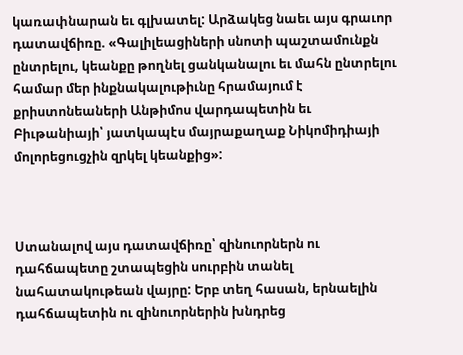կառափնարան եւ գլխատել: Արձակեց նաեւ այս գրաւոր դատավճիռը. «Գալիլեացիների սնոտի պաշտամունքն ընտրելու, կեանքը թողնել ցանկանալու եւ մահն ընտրելու համար մեր ինքնակալութիւնը հրամայում է քրիստոնեաների Անթիմոս վարդապետին եւ Բիւթանիայի՝ յատկապէս մայրաքաղաք Նիկոմիդիայի մոլորեցուցչին զրկել կեանքից»:



Ստանալով այս դատավճիռը՝ զինուորներն ու դահճապետը շտապեցին սուրբին տանել նահատակութեան վայրը: Երբ տեղ հասան, երնաելին դահճապետին ու զինուորներին խնդրեց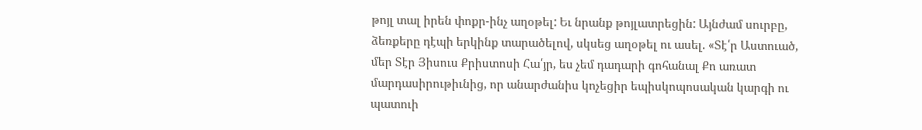թոյլ տալ իրեն փոքր-ինչ աղօթել: Եւ նրանք թոյլատրեցին: Այնժամ սուրբը, ձեռքերը դէպի երկինք տարածելով, սկսեց աղօթել ու ասել. «Տէ՛ր Աստուած, մեր Տէր Յիսուս Քրիստոսի Հա՛յր, ես չեմ դադարի գոհանալ Քո առատ մարդասիրութիւնից, որ անարժանիս կոչեցիր եպիսկոպոսական կարգի ու պատուի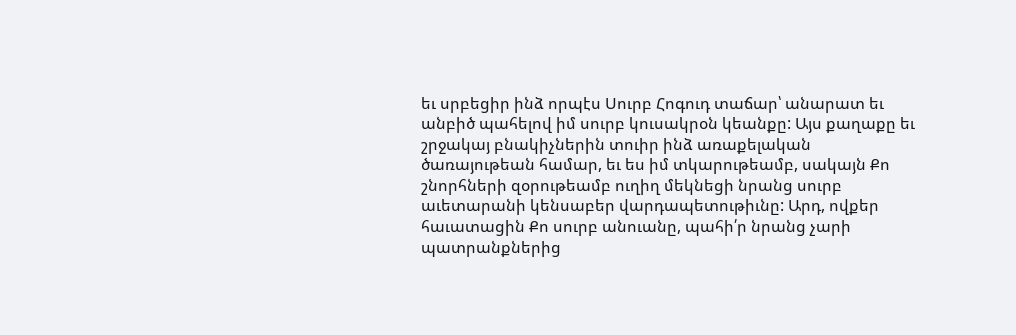եւ սրբեցիր ինձ որպէս Սուրբ Հոգուդ տաճար՝ անարատ եւ անբիծ պահելով իմ սուրբ կուսակրօն կեանքը: Այս քաղաքը եւ շրջակայ բնակիչներին տուիր ինձ առաքելական ծառայութեան համար, եւ ես իմ տկարութեամբ, սակայն Քո շնորհների զօրութեամբ ուղիղ մեկնեցի նրանց սուրբ աւետարանի կենսաբեր վարդապետութիւնը: Արդ, ովքեր հաւատացին Քո սուրբ անուանը, պահի՛ր նրանց չարի պատրանքներից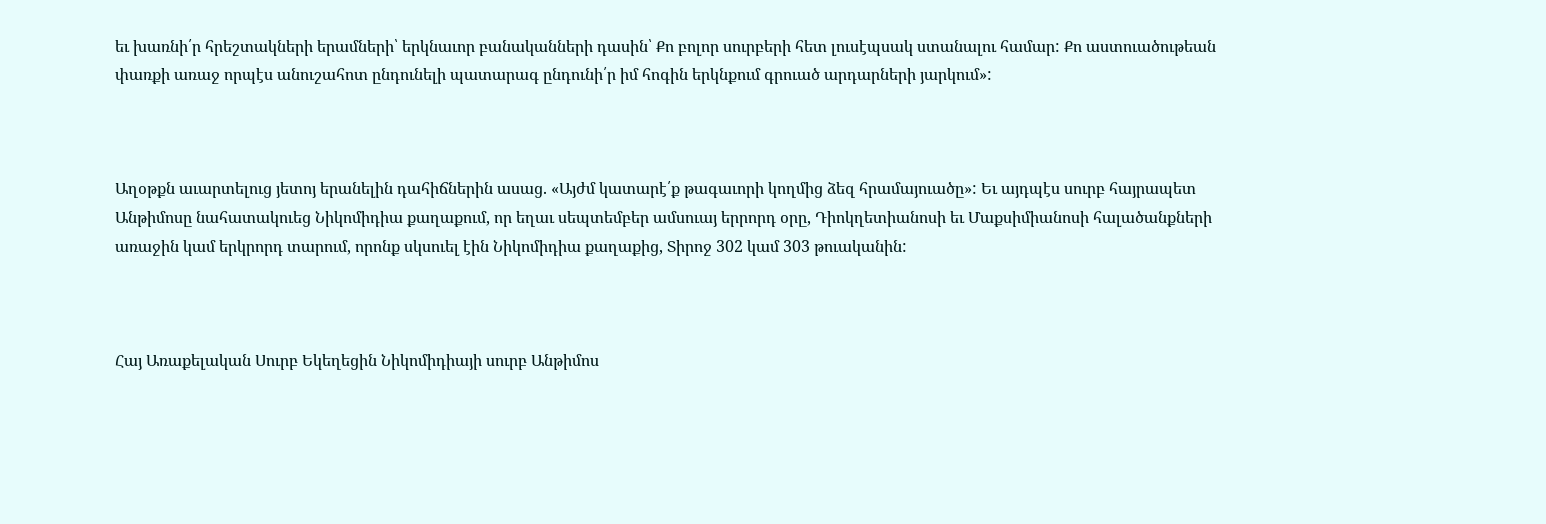եւ խառնի՛ր հրեշտակների երամների՝ երկնաւոր բանականների դասին՝ Քո բոլոր սուրբերի հետ լուսէպսակ ստանալու համար: Քո աստուածութեան փառքի առաջ որպէս անուշահոտ ընդունելի պատարագ ընդունի՛ր իմ հոգին երկնքում գրուած արդարների յարկում»:



Աղօթքն աւարտելուց յետոյ երանելին դահիճներին ասաց. «Այժմ կատարէ՛ք թագաւորի կողմից ձեզ հրամայուածը»: Եւ այդպէս սուրբ հայրապետ Անթիմոսը նահատակուեց Նիկոմիդիա քաղաքում, որ եղաւ սեպտեմբեր ամսուայ երրորդ օրը, Դիոկղետիանոսի եւ Մաքսիմիանոսի հալածանքների առաջին կամ երկրորդ տարում, որոնք սկսուել էին Նիկոմիդիա քաղաքից, Տիրոջ 302 կամ 303 թուականին:



Հայ Առաքելական Սուրբ Եկեղեցին Նիկոմիդիայի սուրբ Անթիմոս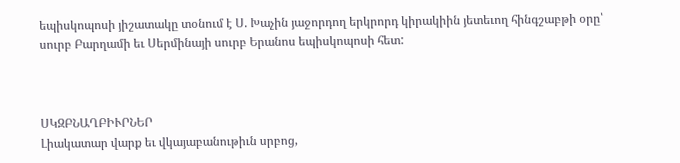եպիսկոպոսի յիշատակը տօնում է Ս. Խաչին յաջորդող երկրորդ կիրակիին յետեւող հինգշաբթի օրը՝ սուրբ Բարղամի եւ Սերմինայի սուրբ Երանոս եպիսկոպոսի հետ:



ՍԿԶԲՆԱՂԲԻՒՐՆԵՐ
Լիակատար վարք եւ վկայաբանութիւն սրբոց,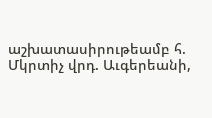աշխատասիրութեամբ հ. Մկրտիչ վրդ. Աւգերեանի,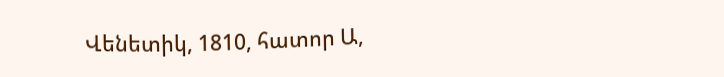Վենետիկ, 1810, հատոր Ա,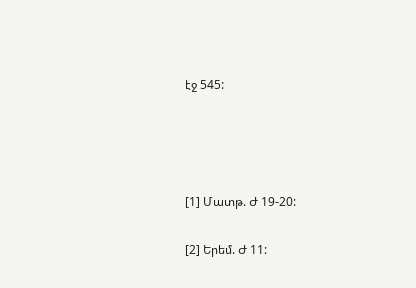էջ 545:




[1] Մատթ. Ժ 19-20:

[2] Երեմ. Ժ 11: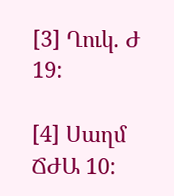[3] Ղուկ. Ժ 19:

[4] Սաղմ ՃԺԱ 10: